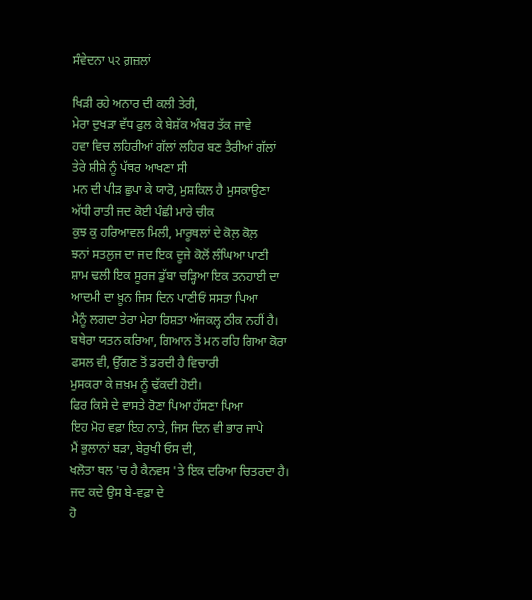ਸੰਵੇਦਨਾ પર ਗ਼ਜ਼ਲਾਂ

ਖਿੜੀ ਰਹੇ ਅਨਾਰ ਦੀ ਕਲੀ ਤੇਰੀ,
ਮੇਰਾ ਦੁਖੜਾ ਵੱਧ ਫੁਲ ਕੇ ਬੇਸ਼ੱਕ ਅੰਬਰ ਤੱਕ ਜਾਵੇ
ਹਵਾ ਵਿਚ ਲਹਿਰੀਆਂ ਗੱਲਾਂ ਲਹਿਰ ਬਣ ਤੈਰੀਆਂ ਗੱਲਾਂ
ਤੇਰੇ ਸ਼ੀਸ਼ੇ ਨੂੰ ਪੱਥਰ ਆਖਣਾ ਸੀ
ਮਨ ਦੀ ਪੀੜ ਛੁਪਾ ਕੇ ਯਾਰੋ, ਮੁਸ਼ਕਿਲ ਹੈ ਮੁਸਕਾਉਣਾ
ਅੱਧੀ ਰਾਤੀ ਜਦ ਕੋਈ ਪੰਛੀ ਮਾਰੇ ਚੀਕ
ਕੁਝ ਕੁ ਹਰਿਆਵਲ ਮਿਲੀ, ਮਾਰੂਥਲਾਂ ਦੇ ਕੋਲ਼ ਕੋਲ਼
ਝਨਾਂ ਸਤਲੁਜ ਦਾ ਜਦ ਇਕ ਦੂਜੇ ਕੋਲੋਂ ਲੰਘਿਆ ਪਾਣੀ
ਸ਼ਾਮ ਢਲੀ ਇਕ ਸੂਰਜ ਡੁੱਬਾ ਚੜ੍ਹਿਆ ਇਕ ਤਨਹਾਈ ਦਾ
ਆਦਮੀ ਦਾ ਖ਼ੂਨ ਜਿਸ ਦਿਨ ਪਾਣੀਓਂ ਸਸਤਾ ਪਿਆ
ਮੈਨੂੰ ਲਗਦਾ ਤੇਰਾ ਮੇਰਾ ਰਿਸ਼ਤਾ ਅੱਜਕਲ੍ਹ ਠੀਕ ਨਹੀਂ ਹੈ।
ਬਥੇਰਾ ਯਤਨ ਕਰਿਆ, ਗਿਆਨ ਤੋਂ ਮਨ ਰਹਿ ਗਿਆ ਕੋਰਾ
ਫਸਲ ਵੀ, ਉੱਗਣ ਤੋਂ ਡਰਦੀ ਹੈ ਵਿਚਾਰੀ
ਮੁਸਕਰਾ ਕੇ ਜ਼ਖ਼ਮ ਨੂੰ ਢੱਕਦੀ ਹੋਈ।
ਫਿਰ ਕਿਸੇ ਦੇ ਵਾਸਤੇ ਰੋਣਾ ਪਿਆ ਹੱਸਣਾ ਪਿਆ
ਇਹ ਮੋਹ ਵਫ਼ਾ ਇਹ ਨਾਤੇ, ਜਿਸ ਦਿਨ ਵੀ ਭਾਰ ਜਾਪੇ
ਮੈਂ ਭੁਲਾਨਾਂ ਬੜਾ, ਬੇਰੁਖੀ ਓਸ ਦੀ,
ਖਲੋਤਾ ਥਲ 'ਚ ਹੈ ਕੈਨਵਸ 'ਤੇ ਇਕ ਦਰਿਆ ਚਿਤਰਦਾ ਹੈ।
ਜਦ ਕਦੇ ਉਸ ਬੇ-ਵਫ਼ਾ ਦੇ
ਹੋ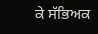ਕੇ ਸੱਭਿਅਕ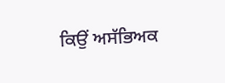ਕਿਉਂ ਅਸੱਭਿਅਕ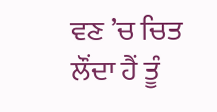ਵਣ ’ਚ ਚਿਤ ਲੌਂਦਾ ਹੈਂ ਤੂੰ